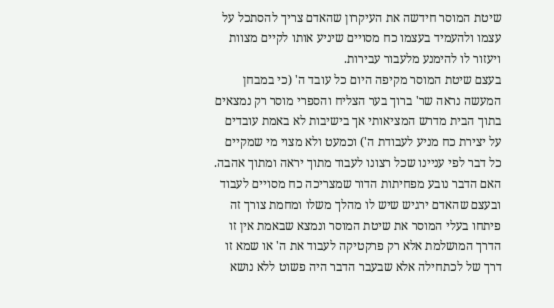שיטת המוסר חידשה את העיקרון שהאדם צריך להסתכל על עצמו ולהעמיד בעצמו כח מסויים שיניע אותו לקיים מצוות ויעזור לו להימנע מלעבור עבירות.
בעצם שיטת המוסר מקיפה היום כל עובד ה' (כי במבחן המעשה נראה שר' ברוך בער הצליח והספרי מוסר רק נמצאים בתוך הבית מדרש המציאותי אך בישיבות לא באמת עובדים על יצירת כח מניע לעבודת ה') וכמעט ולא מצוי מי שמקיים כל דבר לפי עניינו שכל רצונו לעבוד מתוך יראה ומתוך אהבה.
האם הדבר נובע מפחיתות הדור שמצריכה כח מסויים לעבוד ובעצם שהאדם ירגיש שיש לו מהלך משלו ומחמת צורך זה פיתחו בעלי המוסר את שיטת המוסר ונמצא שבאמת אין זו הדרך המושלמת אלא רק פרקטיקה לעבוד את ה' או שמא זו דרך של לכתחילה אלא שבעבר הדבר היה פשוט ללא נושא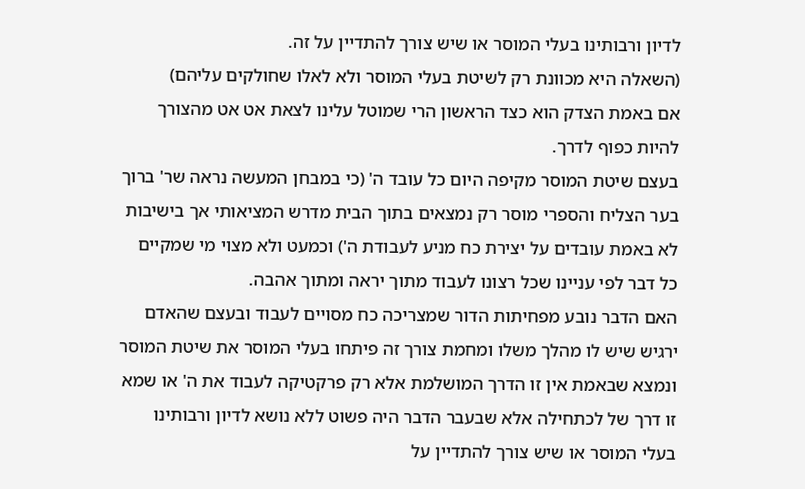לדיון ורבותינו בעלי המוסר או שיש צורך להתדיין על זה.
(השאלה היא מכוונת רק לשיטת בעלי המוסר ולא לאלו שחולקים עליהם)
אם באמת הצדק הוא כצד הראשון הרי שמוטל עלינו לצאת אט אט מהצורך להיות כפוף לדרך.
בעצם שיטת המוסר מקיפה היום כל עובד ה' (כי במבחן המעשה נראה שר' ברוך בער הצליח והספרי מוסר רק נמצאים בתוך הבית מדרש המציאותי אך בישיבות לא באמת עובדים על יצירת כח מניע לעבודת ה') וכמעט ולא מצוי מי שמקיים כל דבר לפי עניינו שכל רצונו לעבוד מתוך יראה ומתוך אהבה.
האם הדבר נובע מפחיתות הדור שמצריכה כח מסויים לעבוד ובעצם שהאדם ירגיש שיש לו מהלך משלו ומחמת צורך זה פיתחו בעלי המוסר את שיטת המוסר ונמצא שבאמת אין זו הדרך המושלמת אלא רק פרקטיקה לעבוד את ה' או שמא זו דרך של לכתחילה אלא שבעבר הדבר היה פשוט ללא נושא לדיון ורבותינו בעלי המוסר או שיש צורך להתדיין על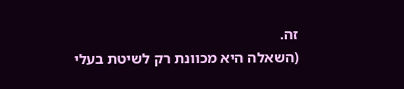זה.
(השאלה היא מכוונת רק לשיטת בעלי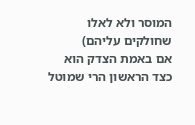המוסר ולא לאלו שחולקים עליהם)
אם באמת הצדק הוא כצד הראשון הרי שמוטל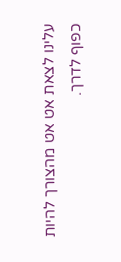עלינו לצאת אט אט מהצורך להיות כפוף לדרך.